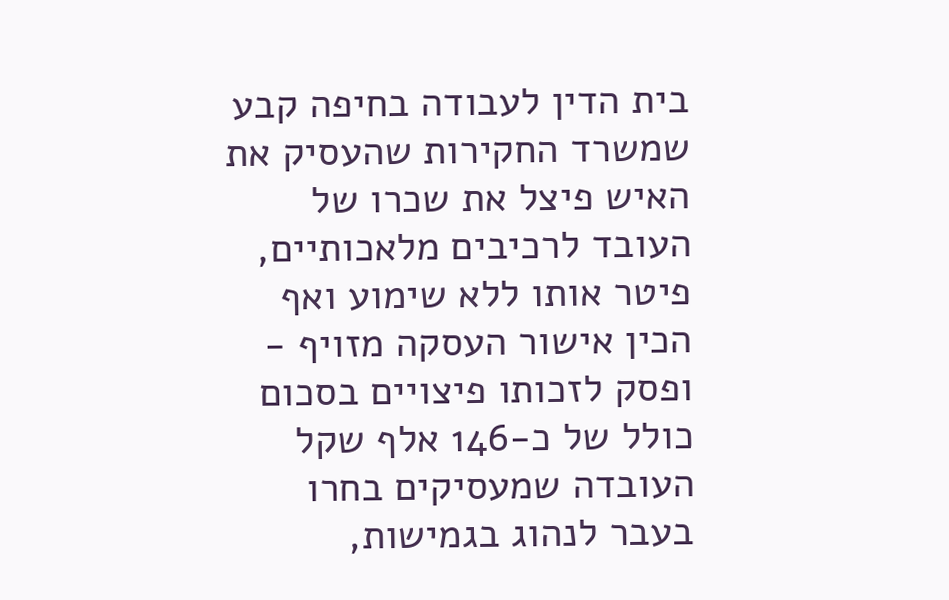בית הדין לעבודה בחיפה קבע שמשרד החקירות שהעסיק את האיש פיצל את שכרו של העובד לרכיבים מלאכותיים, פיטר אותו ללא שימוע ואף הכין אישור העסקה מזויף - ופסק לזכותו פיצויים בסכום כולל של כ-146 אלף שקל
העובדה שמעסיקים בחרו בעבר לנהוג בגמישות,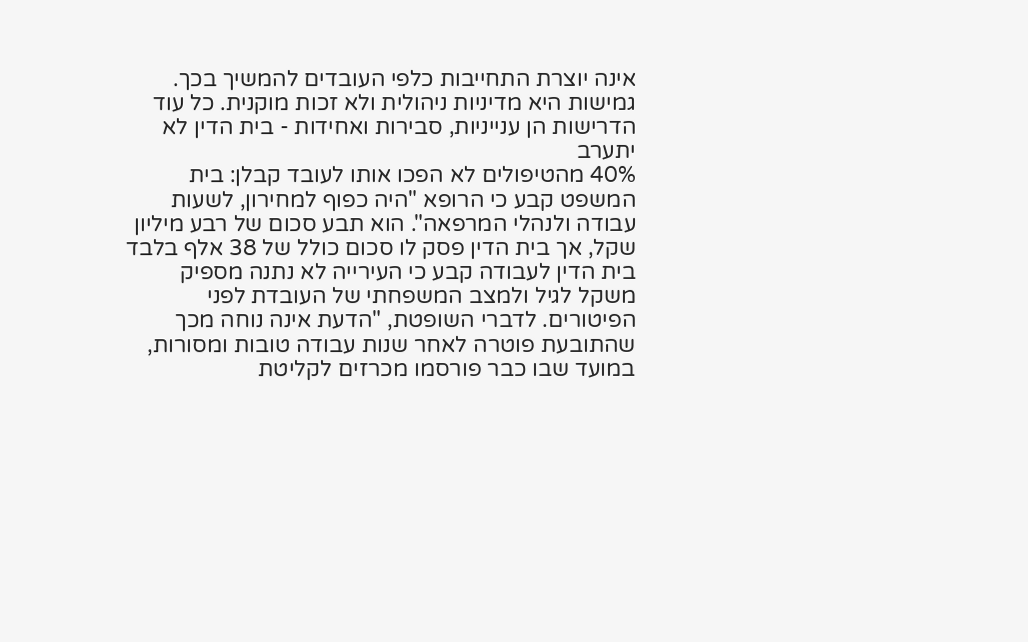אינה יוצרת התחייבות כלפי העובדים להמשיך בכך. גמישות היא מדיניות ניהולית ולא זכות מוקנית. כל עוד הדרישות הן ענייניות, סבירות ואחידות - בית הדין לא יתערב
40% מהטיפולים לא הפכו אותו לעובד קבלן: בית המשפט קבע כי הרופא "היה כפוף למחירון, לשעות עבודה ולנהלי המרפאה". הוא תבע סכום של רבע מיליון שקל, אך בית הדין פסק לו סכום כולל של 38 אלף בלבד
בית הדין לעבודה קבע כי העירייה לא נתנה מספיק משקל לגיל ולמצב המשפחתי של העובדת לפני הפיטורים. לדברי השופטת, "הדעת אינה נוחה מכך שהתובעת פוטרה לאחר שנות עבודה טובות ומסורות, במועד שבו כבר פורסמו מכרזים לקליטת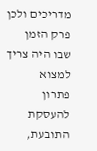מדריכים ולכן פרק הזמן שבו היה צריך למצוא
פתרון להעסקת התובעת,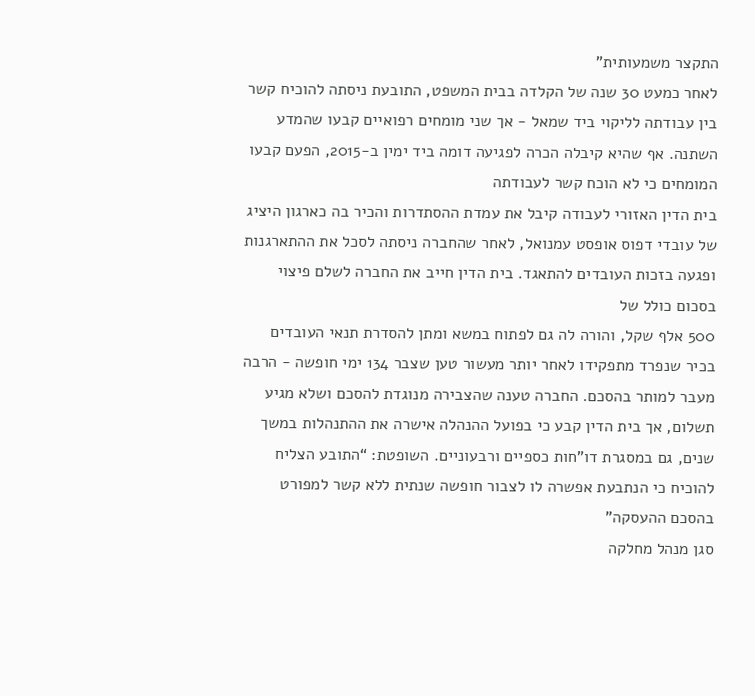התקצר משמעותית"
לאחר כמעט 30 שנה של הקלדה בבית המשפט, התובעת ניסתה להוכיח קשר בין עבודתה לליקוי ביד שמאל - אך שני מומחים רפואיים קבעו שהמדע השתנה. אף שהיא קיבלה הכרה לפגיעה דומה ביד ימין ב-2015, הפעם קבעו המומחים כי לא הוכח קשר לעבודתה
בית הדין האזורי לעבודה קיבל את עמדת ההסתדרות והכיר בה כארגון היציג של עובדי דפוס אופסט עמנואל, לאחר שהחברה ניסתה לסכל את ההתארגנות ופגעה בזכות העובדים להתאגד. בית הדין חייב את החברה לשלם פיצוי בסכום כולל של
500 אלף שקל, והורה לה גם לפתוח במשא ומתן להסדרת תנאי העובדים
בכיר שנפרד מתפקידו לאחר יותר מעשור טען שצבר 134 ימי חופשה - הרבה מעבר למותר בהסכם. החברה טענה שהצבירה מנוגדת להסכם ושלא מגיע תשלום, אך בית הדין קבע כי בפועל ההנהלה אישרה את ההתנהלות במשך שנים, גם במסגרת דו"חות כספיים ורבעוניים. השופטת: “התובע הצליח
להוכיח כי הנתבעת אפשרה לו לצבור חופשה שנתית ללא קשר למפורט בהסכם ההעסקה”
סגן מנהל מחלקה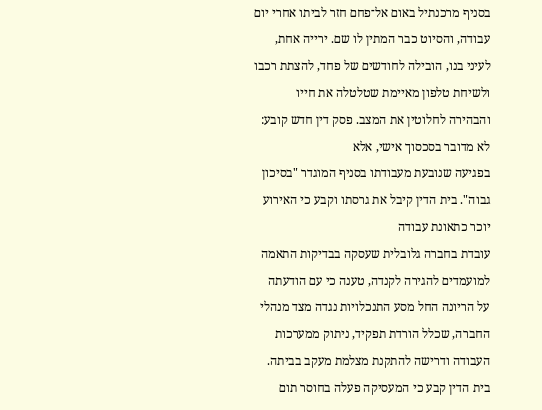בסניף מרכנתיל באום אל־פחם חזר לביתו אחרי יום עבודה, והסיוט כבר המתין לו שם. ירייה אחת, לעיני בנו, הובילה לחודשים של פחד, להצתת רכבו ולשיחת טלפון מאיימת שטלטלה את חייו והבהירה לחלוטין את המצב. פסק דין חדש קובע: לא מדובר בסכסוך אישי, אלא
בפגיעה שנובעת מעבודתו בסניף המוגדר "בסיכון גבוה". בית הדין קיבל את גרסתו וקבע כי האירוע יוכר כתאונת עבודה
עובדת בחברה גלובלית שעסקה בבדיקות התאמה למועמדים להגירה לקנדה, טענה כי עם הודעתה על הריונה החל מסע התנכלויות נגדה מצד מנהלי החברה, שכלל הורדת תפקיד, ניתוק ממערכות העבודה ודרישה להתקנת מצלמת מעקב בביתה. בית הדין קבע כי המעסיקה פעלה בחוסר תום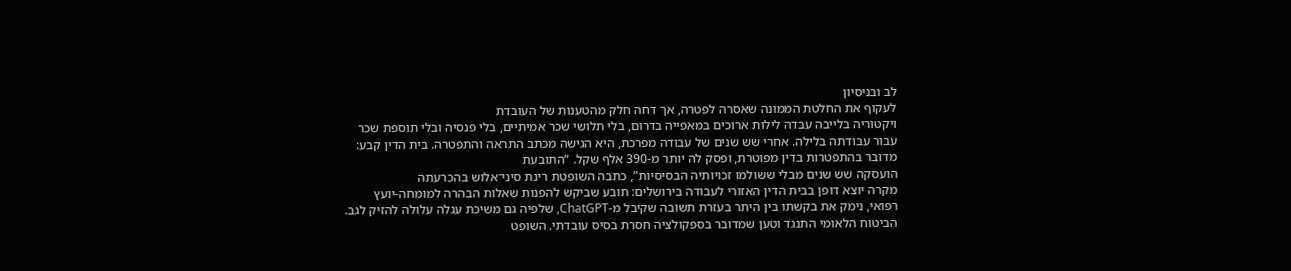לב ובניסיון
לעקוף את החלטת הממונה שאסרה לפטרה, אך דחה חלק מהטענות של העובדת
ויקטוריה בלייבה עבדה לילות ארוכים במאפייה בדרום, בלי תלושי שכר אמיתיים, בלי פנסיה ובלי תוספת שכר עבור עבודתה בלילה. אחרי שש שנים של עבודה מפרכת, היא הגישה מכתב התראה והתפטרה. בית הדין קבע: מדובר בהתפטרות בדין מפוטרת, ופסק לה יותר מ-390 אלף שקל. “התובעת
הועסקה שש שנים מבלי ששולמו זכויותיה הבסיסיות”, כתבה השופטת רינת סיני־אלוש בהכרעתה
מקרה יוצא דופן בבית הדין האזורי לעבודה בירושלים: תובע שביקש להפנות שאלות הבהרה למומחה-יועץ רפואי, נימק את בקשתו בין היתר בעזרת תשובה שקיבל מ-ChatGPT, שלפיה גם משיכת עגלה עלולה להזיק לגב. הביטוח הלאומי התנגד וטען שמדובר בספקולציה חסרת בסיס עובדתי. השופט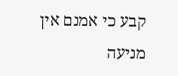קבע כי אמנם אין מניעה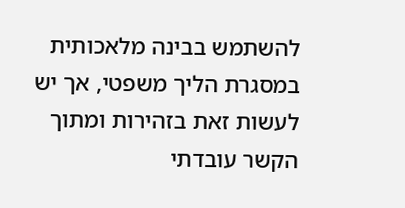להשתמש בבינה מלאכותית במסגרת הליך משפטי, אך יש לעשות זאת בזהירות ומתוך הקשר עובדתי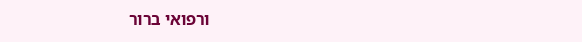ורפואי ברור